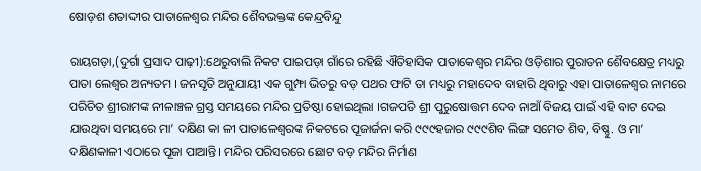ଷୋଡ଼ଶ ଶତାଦ୍ଦୀର ପାତାଳେଶ୍ବର ମନ୍ଦିର ଶୈବଭକ୍ତଙ୍କ କେନ୍ଦ୍ରବିନ୍ଦୁ

ରାୟଗଡ଼ା,(ଦୁର୍ଗା ପ୍ରସାଦ ପାଢ଼ୀ):ଥେରୁବାଲି ନିକଟ ପାଇପଡ଼ା ଗାଁରେ ରହିଛି ଐତିହାସିକ ପାତାକେଶ୍ବର ମନ୍ଦିର ଓଡ଼ିଶାର ପୁରାତନ ଶୈବକ୍ଷେତ୍ର ମଧ୍ୟରୁ ପାତା ଲେଶ୍ବର ଅନ୍ୟତମ । ଜନସୃତି ଅନୁଯାୟୀ ଏକ ଗୁମ୍ଫା ଭିତରୁ ବଡ଼ ପଥର ଫାଟି ତା ମଧ୍ୟରୁ ମହାଦେବ ବାହାରି ଥିବାରୁ ଏହା ପାତାଳେଶ୍ବର ନାମରେ ପରିଚିତ ଶ୍ରୀରାମଙ୍କ ନୀଳାଞ୍ଚଳ ଗ୍ରସ୍ତ ସମୟରେ ମନ୍ଦିର ପ୍ରତିଷ୍ଠା ହୋଇଥିଲା ।ଗଜପତି ଶ୍ରୀ ପୁରୁଷୋତ୍ତମ ଦେବ ନାଆଁ ବିଜୟ ପାଇଁ ଏହି ବାଟ ଦେଇ ଯାଉଥିବା ସମୟରେ ମା’ ଦକ୍ଷିଣ କା ଳୀ ପାତାଳେଶ୍ବରଙ୍କ ନିକଟରେ ପୂଜାର୍ଜନା କରି ୯୯୯ହଜାର ୯୯୯ଶିବ ଲିଙ୍ଗ ସମେତ ଶିବ, ବିଷ୍ଣୁ. ଓ ମା’ ଦକ୍ଷିଣକାଳୀ ଏଠାରେ ପୂଜା ପାଆନ୍ତି। ମନ୍ଦିର ପରିସରରେ ଛୋଟ ବଡ଼ ମନ୍ଦିର ନିର୍ମାଣ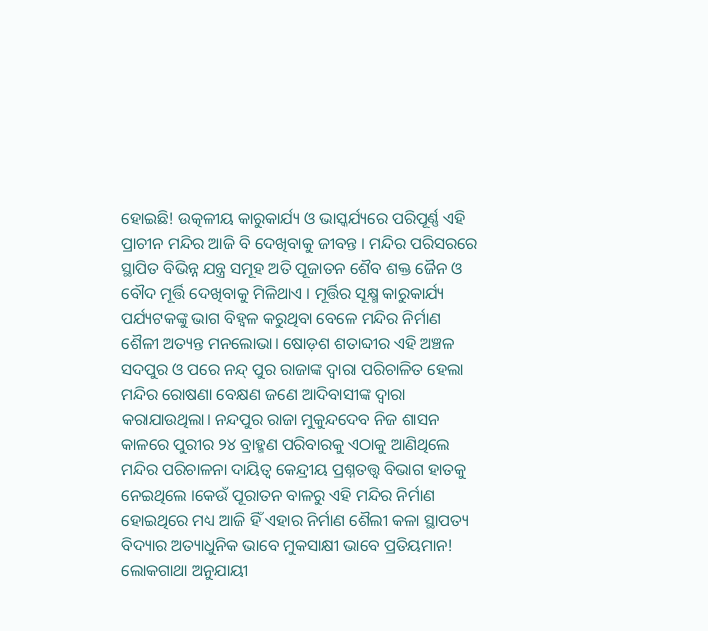ହୋଇଛି! ଉତ୍କଳୀୟ କାରୁକାର୍ଯ୍ୟ ଓ ଭାସ୍କର୍ଯ୍ୟରେ ପରିପୂର୍ଣ୍ଣ ଏହି ପ୍ରାଚୀନ ମନ୍ଦିର ଆଜି ବି ଦେଖିବାକୁ ଜୀବନ୍ତ । ମନ୍ଦିର ପରିସରରେ ସ୍ଥାପିତ ବିଭିନ୍ନ ଯନ୍ତ୍ର ସମୂହ ଅତି ପୂଜାତନ ଶୈବ ଶକ୍ତ ଜୈନ ଓ ବୌଦ ମୂର୍ତ୍ତି ଦେଖିବାକୁ ମିଳିଥାଏ । ମୂର୍ତ୍ତିର ସୂକ୍ଷ୍ମ କାରୁକାର୍ଯ୍ୟ ପର୍ଯ୍ୟଟକଙ୍କୁ ଭାଗ ବିହ୍ବଳ କରୁଥିବା ବେଳେ ମନ୍ଦିର ନିର୍ମାଣ ଶୈଳୀ ଅତ୍ୟନ୍ତ ମନଲୋଭା। ଷୋଡ଼ଶ ଶତାବ୍ଦୀର ଏହି ଅଞ୍ଚଳ ସଦପୁର ଓ ପରେ ନନ୍ଦ୍ ପୁର ରାଜାଙ୍କ ଦ୍ବାରା ପରିଚାଳିତ ହେଲା ମନ୍ଦିର ରୋଷଣା ବେକ୍ଷଣ ଜଣେ ଆଦିବାସୀଙ୍କ ଦ୍ଵାରା କରାଯାଉଥିଲା। ନନ୍ଦପୁର ରାଜା ମୁକୁନ୍ଦଦେବ ନିଜ ଶାସନ କାଳରେ ପୁରୀର ୨୪ ବ୍ରାହ୍ମଣ ପରିବାରକୁ ଏଠାକୁ ଆଣିଥିଲେ ମନ୍ଦିର ପରିଚାଳନା ଦାୟିତ୍ଵ କେନ୍ଦ୍ରୀୟ ପ୍ରଶ୍ନତତ୍ତ୍ଵ ବିଭାଗ ହାତକୁ ନେଇଥିଲେ ।କେଉଁ ପୂରାତନ ବାଳରୁ ଏହି ମନ୍ଦିର ନିର୍ମାଣ ହୋଇଥିରେ ମଧ୍ୟ ଆଜି ହିଁ ଏହାର ନିର୍ମାଣ ଶୈଲୀ କଳା ସ୍ଥାପତ୍ୟ ବିଦ୍ୟାର ଅତ୍ୟାଧୁନିକ ଭାବେ ମୁକସାକ୍ଷୀ ଭାବେ ପ୍ରତିୟମାନ! ଲୋକଗାଥା ଅନୁଯାୟୀ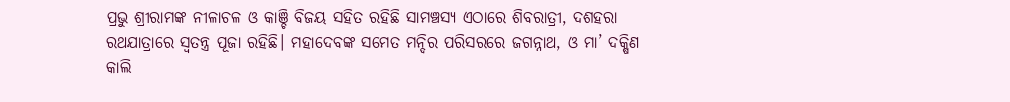ପ୍ରଭୁ ଶ୍ରୀରାମଙ୍କ ନୀଳାଚଳ ଓ କାଞ୍ଚି ବିଜୟ ସହିତ ରହିଛି ସାମଞ୍ଚସ୍ୟ ଏଠାରେ ଶିବରାତ୍ରୀ, ଦଶହରା ରଥଯାତ୍ରାରେ ସ୍ଵତନ୍ତ୍ର ପୂଜା ରହିଛି। ମହାଦେବଙ୍କ ସମେତ ମନ୍ଦିର ପରିସରରେ ଜଗନ୍ନାଥ, ଓ ମା’ ଦକ୍ଷିଣ କାଲି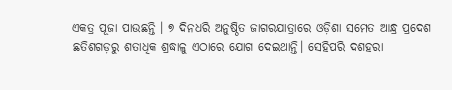ଏକତ୍ର ପୂଜା ପାଉଛନ୍ତି । ୭ ଦିନ‌ଧରି ଅନୁଷ୍ଠିତ ଜାଗରଯାତ୍ରାରେ ଓଡ଼ିଶା ସମେତ ଆନ୍ଧ୍ର ପ୍ରଦେଶ ଛତିଶଗଡ଼ରୁ ଶତାଧିକ ଶ୍ରଦ୍ଧାଳୁ ଏଠାରେ ଯୋଗ ଦେଇଥାନ୍ତି। ସେହିପରି ଦଶହରା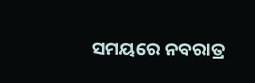ସମୟରେ ନବରାତ୍ର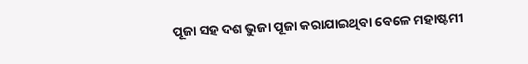ପୂଜା ସହ ଦଶ ଭୁଜା ପୂଜା କରାଯାଇଥିବା ବେଳେ ମହାଷ୍ଟମୀ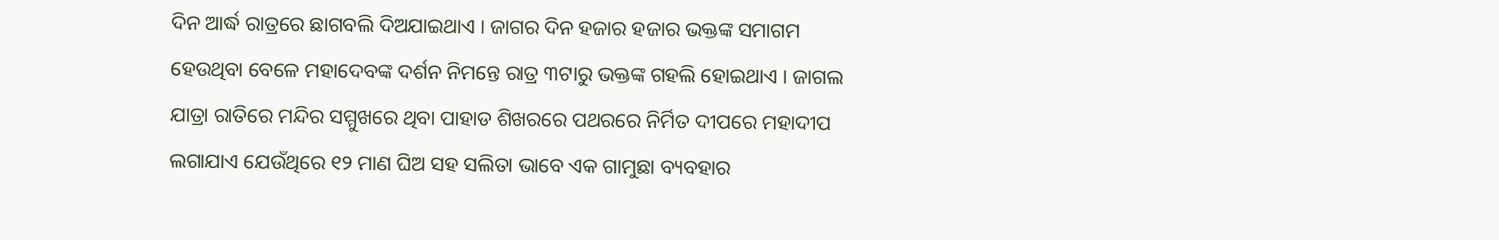ଦିନ ଆର୍ଦ୍ଧ ରାତ୍ରରେ ଛାଗବଲି ଦିଅଯାଇଥାଏ । ଜାଗର ଦିନ ହଜାର ହଜାର ଭକ୍ତଙ୍କ ସମାଗମ ହେଉଥିବା ବେଳେ ମହାଦେବଙ୍କ ଦର୍ଶନ ନିମନ୍ତେ ରାତ୍ର ୩ଟାରୁ ଭକ୍ତଙ୍କ ଗହଲି ହୋଇଥାଏ । ଜାଗଲ ଯାତ୍ରା ରାତିରେ ମନ୍ଦିର ସମ୍ମୁଖରେ ଥିବା ପାହାଡ ଶିଖରରେ ପଥରରେ ନିର୍ମିତ ଦୀପରେ ମହାଦୀପ ଲଗାଯାଏ ଯେଉଁଥିରେ ୧୨ ମାଣ ଘିଅ ସହ ସଲିତା ଭାବେ ଏକ ଗାମୁଛା ବ୍ୟବହାର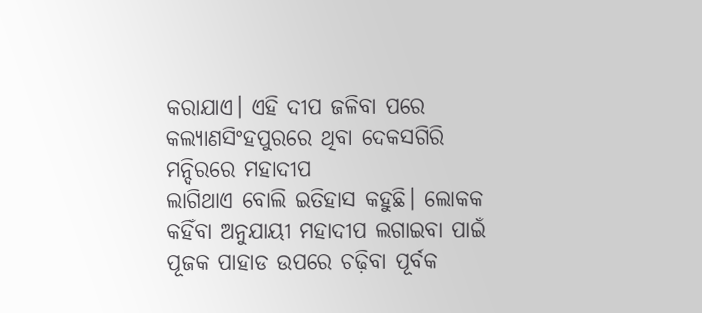କରାଯାଏ। ଏହି ଦୀପ ଜଳିବା ପରେ କଲ୍ୟାଣସିଂହପୁରରେ ଥିବା ଦେକସଗିରି ମନ୍ଦିରରେ ମହାଦୀପ
ଲାଗିଥାଏ ବୋଲି ଇତିହାସ କହୁଛି। ଲୋକକ କହିଁବା ଅନୁଯାୟୀ ମହାଦୀପ ଲଗାଇବା ପାଇଁ ପୂଜକ ପାହାଡ ଉପରେ ଚଢ଼ିବା ପୂର୍ବକ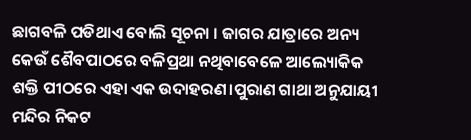ଛାଗବଳି ପଡିଥାଏ ବୋଲି ସୂଚନା । ଜାଗର ଯାତ୍ରାରେ ଅନ୍ୟ କେଉଁ ଶୈବପାଠରେ ବଳିପ୍ରଥା ନଥିବାବେଳେ ଆଲ୍ୟୋକିକ ଶକ୍ତି ପୀଠରେ ଏହା ଏକ ଉଦାହରଣ।ପୁରାଣ ଗାଥା ଅନୁଯାୟୀ ମନ୍ଦିର ନିକଟ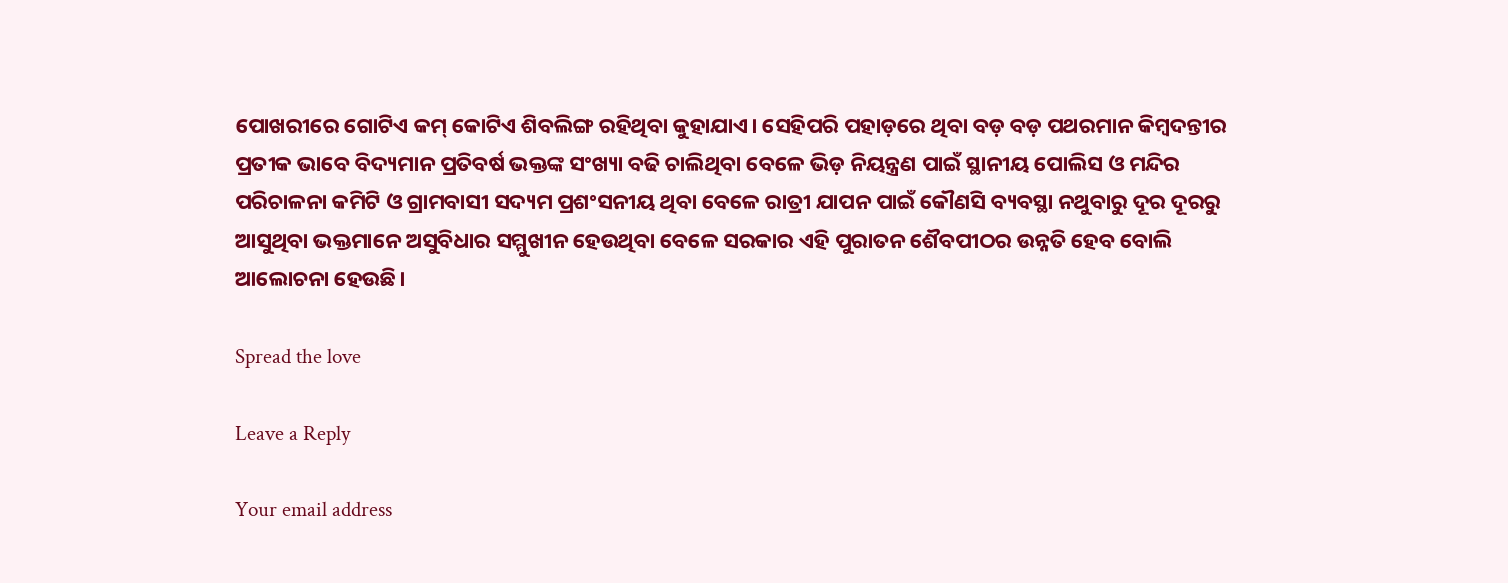ପୋଖରୀରେ ଗୋଟିଏ କମ୍ କୋଟିଏ ଶିବଲିଙ୍ଗ ରହିଥିବା କୁହାଯାଏ। ସେହିପରି ପହାଡ଼ରେ ଥିବା ବଡ଼ ବଡ଼ ପଥରମାନ କିମ୍ବଦନ୍ତୀର ପ୍ରତୀକ ଭାବେ ବିଦ୍ୟମାନ ପ୍ରତିବର୍ଷ ଭକ୍ତଙ୍କ ସଂଖ୍ୟା ବଢି ଚାଲିଥିବା ବେଳେ ଭିଡ଼ ନିୟନ୍ତ୍ରଣ ପାଇଁ ସ୍ଥାନୀୟ ପୋଲିସ ଓ ମନ୍ଦିର ପରିଚାଳନା କମିଟି ଓ ଗ୍ରାମବାସୀ ସଦ୍ୟମ ପ୍ରଶଂସନୀୟ ଥିବା ବେଳେ ରାତ୍ରୀ ଯାପନ ପାଇଁ କୌଣସି ବ୍ୟବସ୍ଥା ନଥୁବାରୁ ଦୂର ଦୂରରୁ ଆସୁଥିବା ଭକ୍ତମାନେ ଅସୁବିଧାର ସମ୍ମୁଖୀନ ହେଉଥିବା ବେଳେ ସରକାର ଏହି ପୁରାତନ ଶୈବପୀଠର ଉନ୍ନତି ହେବ ବୋଲି ଆଲୋଚନା ହେଉଛି।

Spread the love

Leave a Reply

Your email address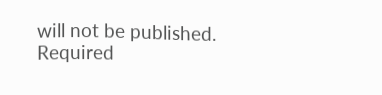will not be published. Required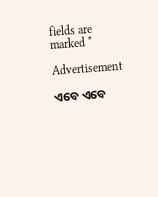fields are marked *

Advertisement

ଏବେ ଏବେ